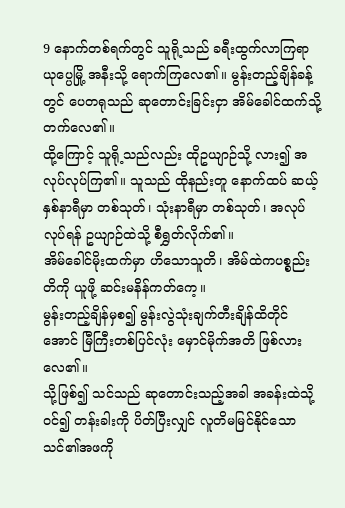9 နောက်တစ်ရက်တွင် သူရို့သည် ခရီးထွက်လာကြရာ ယုပ္ပေမြို့ အနီးသို့ ရောက်ကြလေ၏။ မွန်းတည့်ချိန်ခန့်တွင် ပေတရုသည် ဆုတောင်းခြင်းငှာ အိမ်ခေါင်ထက်သို့ တက်လေ၏။
ထို့ကြောင့် သူရို့သည်လည်း ထိုဥယျာဉ်သို့ လား၍ အလုပ်လုပ်ကြ၏။ သူသည် ထိုနည်းတူ နောက်ထပ် ဆယ့်နှစ်နာရီမှာ တစ်သုတ်၊ သုံးနာရီမှာ တစ်သုတ်၊ အလုပ်လုပ်ရန် ဥယျာဉ်ထဲသို့ စီရွှတ်လိုက်၏။
အိမ်ခေါင်မိုးထက်မှာ ဟိသောသူတိ၊ အိမ်ထဲကပစ္စည်းတိကို ယူဖို့ ဆင်းမနိန်ကတ်ကေ့။
မွန်းတည့်ချိန်မှစ၍ မွန်းလွဲသုံးချက်တီးချိန်ထိတိုင်အောင် မြီကြီးတစ်ပြင်လုံး မှောင်မိုက်အတိ ဖြစ်လားလေ၏။
သို့ဖြစ်၍ သင်သည် ဆုတောင်းသည့်အခါ အခန်းထဲသို့ ဝင်၍ တန်းခါးကို ပိတ်ပြီးလျှင် လူတိမမြင်နိုင်သော သင်၏အဖကို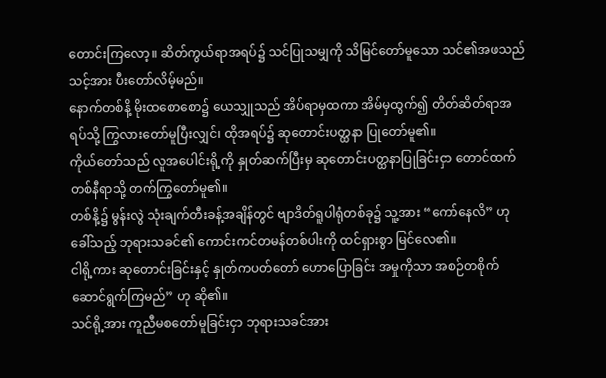တောင်းကြလော့။ ဆိတ်ကွယ်ရာအရပ်၌ သင်ပြုသမျှကို သိမြင်တော်မူသော သင်၏အဖသည် သင့်အား ပီးတော်လိမ့်မည်။
နောက်တစ်နိ့ မိုးထစောစော၌ ယေသျှုသည် အိပ်ရာမှထကာ အိမ်မှထွက်၍ တိတ်ဆိတ်ရာအရပ်သို့ ကြွလားတော်မူပြီးလျှင်၊ ထိုအရပ်၌ ဆုတောင်းပတ္ထနာ ပြုတော်မူ၏။
ကိုယ်တော်သည် လူအပေါင်းရို့ကို နှုတ်ဆက်ပြီးမှ ဆုတောင်းပတ္ထနာပြုခြင်းငှာ တောင်ထက်တစ်နီရာသို့ တက်ကြွတော်မူ၏။
တစ်နိ့၌ မွန်းလွဲ သုံးချက်တီးခန့်အချိန်တွင် ဗျာဒိတ်ရူပါရုံတစ်ခု၌ သူ့အား “ကော်နေလိ” ဟု ခေါ်သည့် ဘုရားသခင်၏ ကောင်းကင်တမန်တစ်ပါးကို ထင်ရှားစွာ မြင်လေ၏။
ငါရို့ကား ဆုတောင်းခြင်းနှင့် နှုတ်ကပတ်တော် ဟောပြောခြင်း အမှုကိုသာ အစဉ်တစိုက် ဆောင်ရွက်ကြမည်” ဟု ဆို၏။
သင်ရို့အား ကူညီမစတော်မူခြင်းငှာ ဘုရားသခင်အား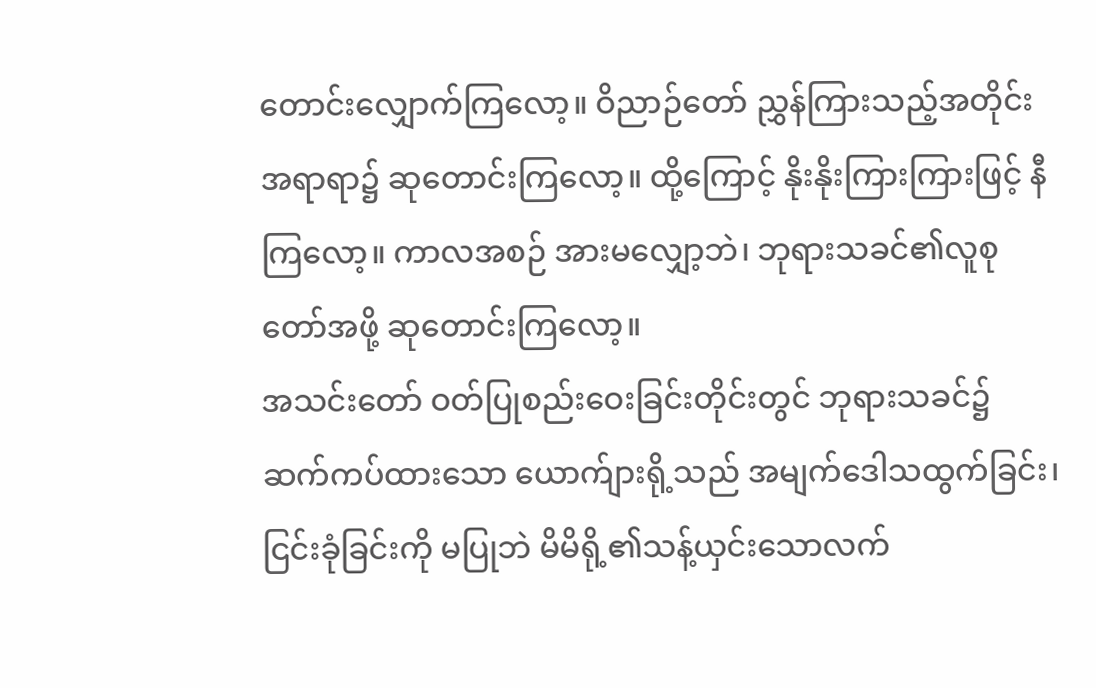တောင်းလျှောက်ကြလော့။ ဝိညာဉ်တော် ညွှန်ကြားသည့်အတိုင်း အရာရာ၌ ဆုတောင်းကြလော့။ ထို့ကြောင့် နိုးနိုးကြားကြားဖြင့် နီကြလော့။ ကာလအစဉ် အားမလျှော့ဘဲ၊ ဘုရားသခင်၏လူစုတော်အဖို့ ဆုတောင်းကြလော့။
အသင်းတော် ဝတ်ပြုစည်းဝေးခြင်းတိုင်းတွင် ဘုရားသခင်၌ ဆက်ကပ်ထားသော ယောက်ျားရို့သည် အမျက်ဒေါသထွက်ခြင်း၊ ငြင်းခုံခြင်းကို မပြုဘဲ မိမိရို့၏သန့်ယှင်းသောလက်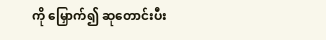ကို မြှောက်၍ ဆုတောင်းပီး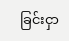ခြင်းငှာ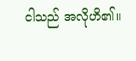ငါသည် အလိုဟိ၏။